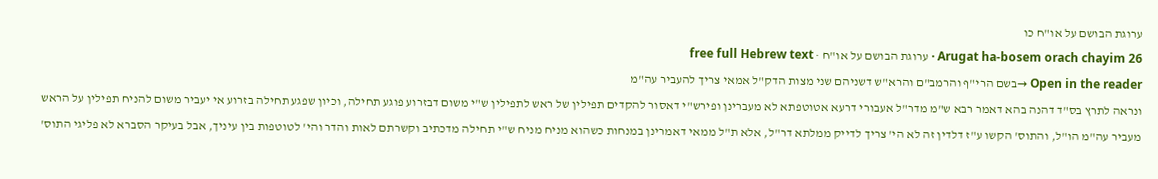ערוגת הבושם על או"ח כו
Arugat ha-bosem orach chayim 26 · ערוגת הבושם על או"ח · free full Hebrew text
Open in the reader →בשם הרי"ף והרמב"ם והרא"ש דשניהם שני מצות הדק"ל אמאי צריך להעביר עה"מ
ונראה לתרץ בס"ד דהנה בהא דאמר רבא ש"מ מדר"ל אעבורי דרעא אטוטפתא לא מעברינן ופירש"י דאסור להקדים תפילין של ראש לתפילין ש"י משום דבזרוע פוגע תחילה, וכיון שפגע תחילה בזרוע אי יעביר משום להניח תפילין על הראש מעביר עה"מ הו"ל, והתוס' הקשו ע"ז דלדין זה לא הי' צריך לדייק ממלתא דר"ל, אלא ת"ל ממאי דאמרינן במנחות כשהוא מניח מניח ש"י תחילה מדכתיב וקשרתם לאות והדר והי' לטוטפות בין עיניך, אבל בעיקר הסברא לא פליגי התוס'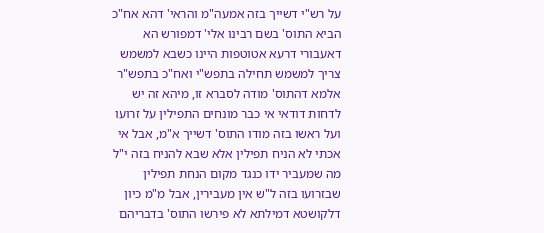על רש"י דשייך בזה אמעה"מ והראי' דהא אח"כ הביא התוס' בשם רבינו אלי' דמפורש הא דאעבורי דרעא אטוטפות היינו כשבא למשמש צריך למשמש תחילה בתפש"י ואח"כ בתפש"ר אלמא דהתוס' מודה לסברא זו, מיהא זה יש לדחות דודאי אי כבר מונחים התפילין על זרועו ועל ראשו בזה מודו התוס' דשייך א"מ, אבל אי אכתי לא הניח תפילין אלא שבא להניח בזה י"ל מה שמעביר ידו כנגד מקום הנחת תפילין שבזרועו בזה ל"ש אין מעבירין, אבל מ"מ כיון דלקושטא דמילתא לא פירשו התוס' בדבריהם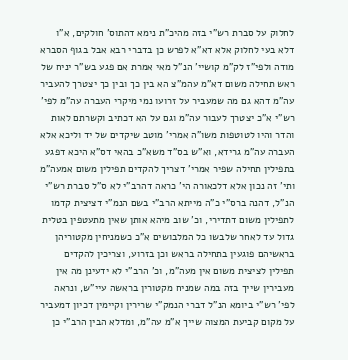לחלוק על סברת רש"י בזה מהיכ"ת נימא דהתוס' חולקים, א"ו דלא בעי לחלוק אלא דא"א לפרש כן בדברי רבא אבל בגוף הסברא מודה ולפי"ז לק"מ קושיי' הנ"ל מאי אמרת אם פגע בש"ר יניח של ראש תחילה משום דא"מ עהמ"צ הא בין כך ובין כך יצטרך להעביר עה"מ דהא גם מה שמעביר על זרועו נמי מיקרי העברה עה"מ לפי' רש"י א"כ יצטרך לעבור עה"מ וגם על הא דכתיב וקשרתם לאות והדר והיו לטוטפות משו"ה אמרי' מוטב שיקדים של יד וליכא אלא העברה עה"מ גרידא, וא"ש בס"ד משא"כ בהאי דס"א היכא דפגע בתפילין תחילה שפיר אמרי' דצריך להקדים תפילין משום אמעה"מ ותי' זה נכון אלא דלכאורה הי' כראה דהרב"י לא ס"ל סברת רש"י הנ"ל, דהנה ברס"י כ"ה מייתא הרב"י בשם הנמ"י דציצית קדמו לתפילין משום דתדירי, וכ' שוב מיהא אותן שאין מתעטפין בטלית גדול עד לאחר שלבשו כל המלבושים א"כ כשמניחין מקטוריהן בראשיהם פוגעין בתחילה בראש וכן בזרוע, וצריכין להקדים תפילין לציצית משום אין מעה"מ, וכ' הרב"י לא ידעינן מה אין מעבירין שייך בזה במה שמניח מקטורין בראשה עיי"ש, ונראה לפי' רש"י ביומא הנ"ל דברי הנמק"י שרירין וקיימין דכיון דמעביר על מקום קביעת המצוה שייך א"מ עה"מ, ומדלא הבין הרב"י כן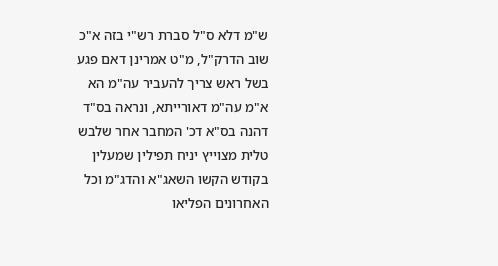ש"מ דלא ס"ל סברת רש"י בזה א"כ שוב הדרק"ל, מ"ט אמרינן דאם פגע בשל ראש צריך להעביר עה"מ הא א"מ עה"מ דאורייתא, ונראה בס"ד דהנה בס"א דכ' המחבר אחר שלבש טלית מצוייץ יניח תפילין שמעלין בקודש הקשו השאג"א והדג"מ וכל האחרונים הפליאו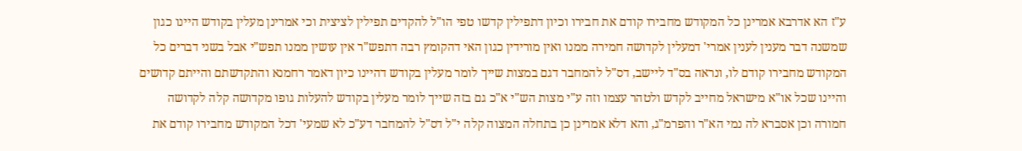ע"ז הא אדרבא אמרינן כל המקודש מחבירו קודם את חבירו וכיון דתפילין קדשו טפי הו"ל להקדים תפילין לציצית וכי אמרינן מעלין בקודש היינו כגון שמשנה דבר מענין לענין אמרי' דמעלין לקדושה חמירה ממנו ואין מורידין כגון האי דהקומץ רבה דתפש"ר אין עושין ממנו תפש"י אבל בשני דברים כל המקודש מחבירו קודם לו, ונראה בס"ד ליישב, דס"ל להמחבר דגם במצות שייך לומר מעלין בקודש דהיינו כיון דאמר רחמנא והתקדשתם והייתם קדושים והיינו שכל או"א מישראל מחייב לקדש ולטהר עצמו וזה ע"י מצות הש"י א"כ גם בזה שייך לומר מעלין בקודש להעלות גופו מקדושה קלה לקדושה חמורה וכן אסברא לה נמי הא"ר והפרמ"ג, והא דלא אמרינן כן בתחלה המצוה קלה י"ל דס"ל להמחבר דע"כ לא שמעי' דכל המקודש מחבירו קודם את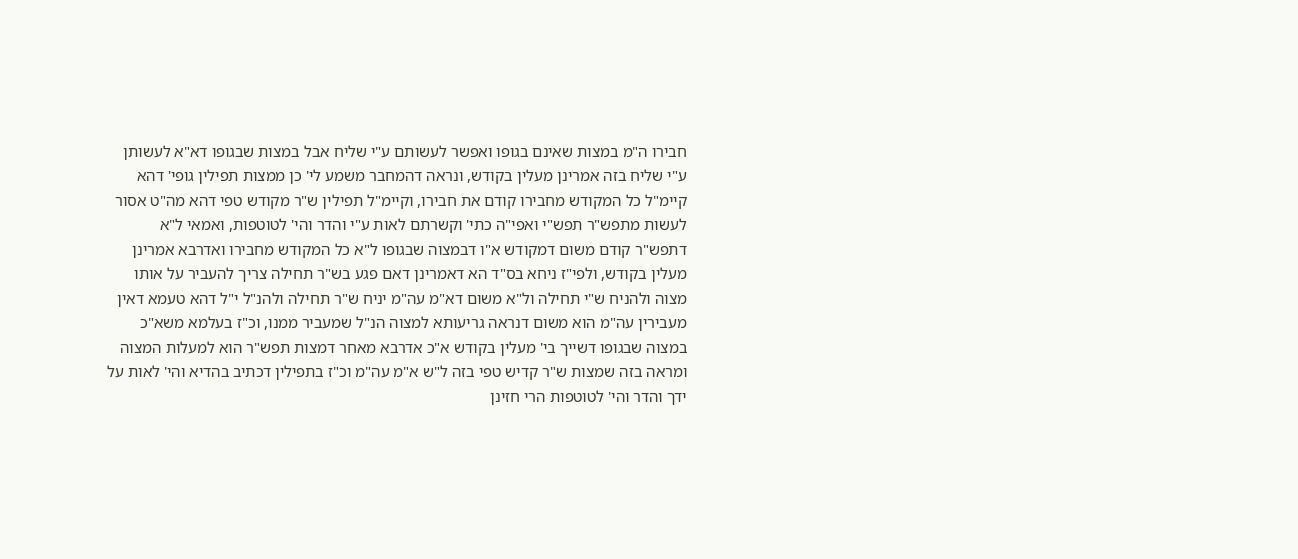חבירו ה"מ במצות שאינם בגופו ואפשר לעשותם ע"י שליח אבל במצות שבגופו דא"א לעשותן ע"י שליח בזה אמרינן מעלין בקודש, ונראה דהמחבר משמע לי' כן ממצות תפילין גופי' דהא קיימ"ל כל המקודש מחבירו קודם את חבירו, וקיימ"ל תפילין ש"ר מקודש טפי דהא מה"ט אסור לעשות מתפש"ר תפש"י ואפי"ה כתי' וקשרתם לאות ע"י והדר והי' לטוטפות, ואמאי ל"א דתפש"ר קודם משום דמקודש א"ו דבמצוה שבגופו ל"א כל המקודש מחבירו ואדרבא אמרינן מעלין בקודש, ולפי"ז ניחא בס"ד הא דאמרינן דאם פגע בש"ר תחילה צריך להעביר על אותו מצוה ולהניח ש"י תחילה ול"א משום דא"מ עה"מ יניח ש"ר תחילה ולהנ"ל י"ל דהא טעמא דאין מעבירין עה"מ הוא משום דנראה גריעותא למצוה הנ"ל שמעביר ממנו, וכ"ז בעלמא משא"כ במצוה שבגופו דשייך בי' מעלין בקודש א"כ אדרבא מאחר דמצות תפש"ר הוא למעלות המצוה ומראה בזה שמצות ש"ר קדיש טפי בזה ל"ש א"מ עה"מ וכ"ז בתפילין דכתיב בהדיא והי' לאות על ידך והדר והי' לטוטפות הרי חזינן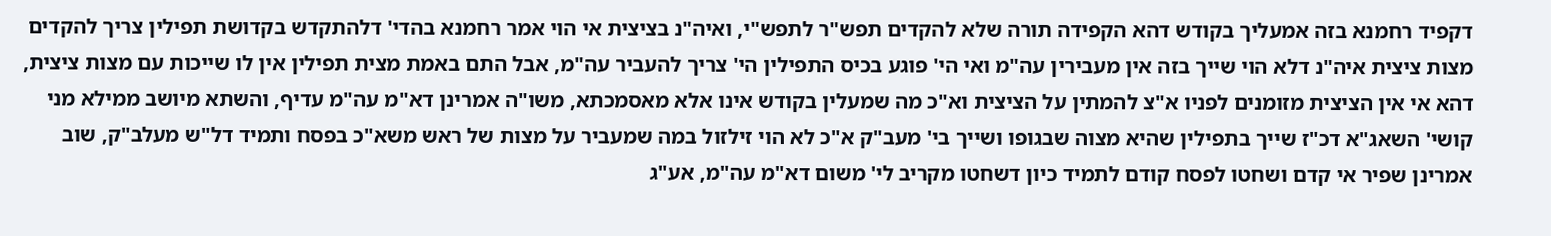דקפיד רחמנא בזה אמעליך בקודש דהא הקפידה תורה שלא להקדים תפש"ר לתפש"י, ואיה"נ בציצית אי הוי אמר רחמנא בהדי' דלהתקדש בקדושת תפילין צריך להקדים מצות ציצית איה"נ דלא הוי שייך בזה אין מעבירין עה"מ ואי הי' פוגע בכיס התפילין הי' צריך להעביר עה"מ, אבל התם באמת מצית תפילין אין לו שייכות עם מצות ציצית, דהא אי אין הציצית מזומנים לפניו א"צ להמתין על הציצית וא"כ מה שמעלין בקודש אינו אלא מאסמכתא, משו"ה אמרינן דא"מ עה"מ עדיף, והשתא מיושב ממילא מני קושי' השאג"א דכ"ז שייך בתפילין שהיא מצוה שבגופו ושייך בי' מעב"ק א"כ לא הוי זילזול במה שמעביר על מצות של ראש משא"כ בפסח ותמיד דל"ש מעלב"ק, שוב אמרינן שפיר אי קדם ושחטו לפסח קודם לתמיד כיון דשחטו מקריב לי' משום דא"מ עה"מ, אע"ג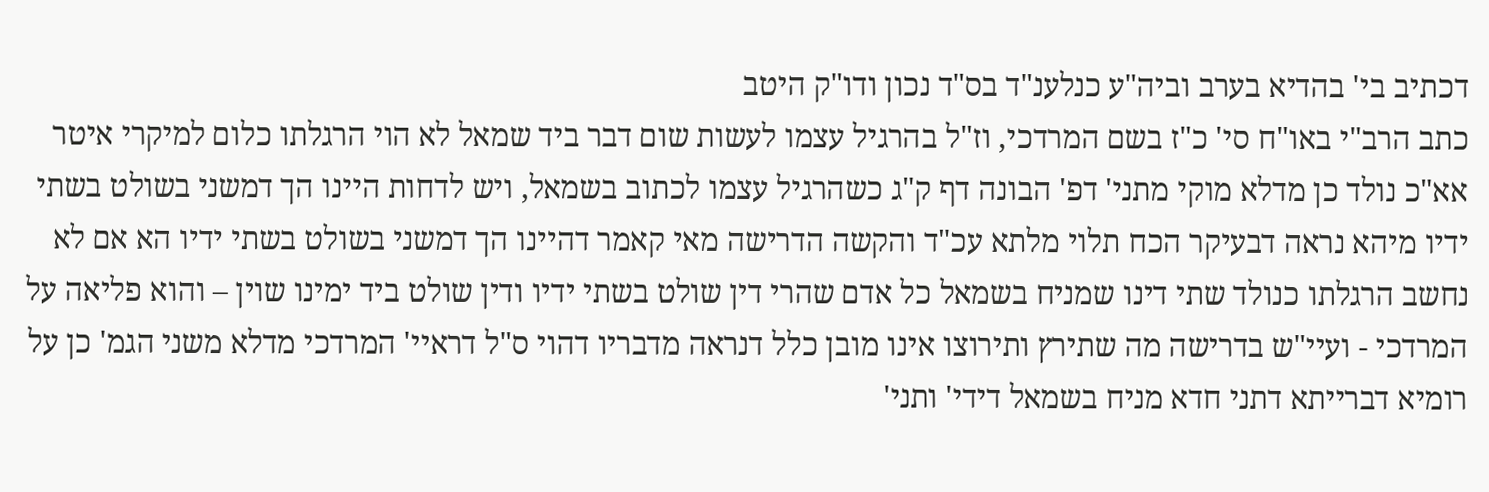דכתיב בי' בהדיא בערב וביה"ע כנלענ"ד בס"ד נכון ודו"ק היטב
כתב הרב"י באו"ח סי' כ"ז בשם המרדכי, וז"ל בהרגיל עצמו לעשות שום דבר ביד שמאל לא הוי הרגלתו כלום למיקרי איטר אא"כ נולד כן מדלא מוקי מתני' דפ' הבונה דף ק"ג כשהרגיל עצמו לכתוב בשמאל, ויש לדחות היינו הך דמשני בשולט בשתי ידיו מיהא נראה דבעיקר הכח תלוי מלתא עכ"ד והקשה הדרישה מאי קאמר דהיינו הך דמשני בשולט בשתי ידיו הא אם לא נחשב הרגלתו כנולד שתי דינו שמניח בשמאל כל אדם שהרי דין שולט בשתי ידיו ודין שולט ביד ימינו שוין – והוא פליאה על המרדכי - ועיי"ש בדרישה מה שתירץ ותירוצו אינו מובן כלל דנראה מדבריו דהוי ס"ל דראיי' המרדכי מדלא משני הגמ' כן על רומיא דברייתא דתני חדא מניח בשמאל דידי' ותני'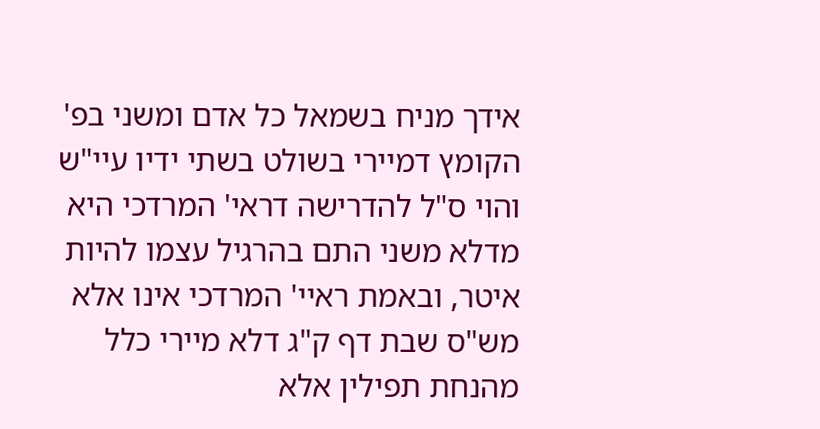אידך מניח בשמאל כל אדם ומשני בפ' הקומץ דמיירי בשולט בשתי ידיו עיי"ש והוי ס"ל להדרישה דראי' המרדכי היא מדלא משני התם בהרגיל עצמו להיות איטר, ובאמת ראיי' המרדכי אינו אלא מש"ס שבת דף ק"ג דלא מיירי כלל מהנחת תפילין אלא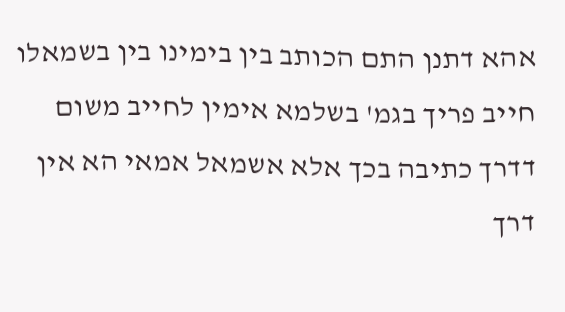אהא דתנן התם הכותב בין בימינו בין בשמאלו חייב פריך בגמ' בשלמא אימין לחייב משום דדרך כתיבה בכך אלא אשמאל אמאי הא אין דרך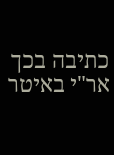כתיבה בכך אר"י באיטר